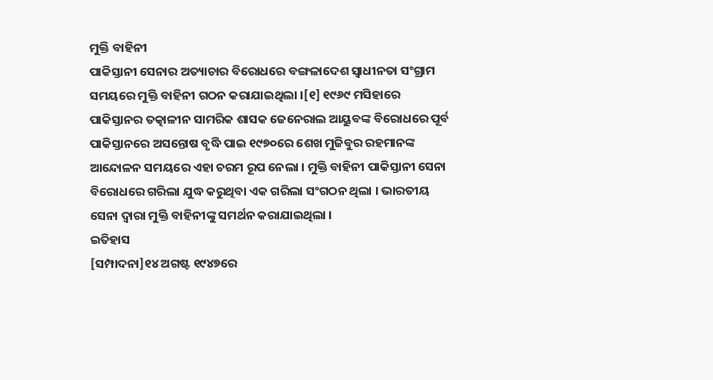ମୁକ୍ତି ବାହିନୀ
ପାକିସ୍ତାନୀ ସେନାର ଅତ୍ୟାଚାର ବିରୋଧରେ ବଙ୍ଗଳାଦେଶ ସ୍ୱାଧୀନତା ସଂଗ୍ରାମ ସମୟରେ ମୁକ୍ତି ବାହିନୀ ଗଠନ କରାଯାଇଥିଲା ।[୧] ୧୯୬୯ ମସିହାରେ ପାକିସ୍ତାନର ତତ୍କାଳୀନ ସାମରିକ ଶାସକ ଜେନେରାଲ ଆୟୁବଙ୍କ ବିରୋଧରେ ପୂର୍ବ ପାକିସ୍ତାନରେ ଅସନ୍ତୋଷ ବୃଦ୍ଧି ପାଇ ୧୯୭୦ରେ ଶେଖ ମୁଜିବୁର ରହମାନଙ୍କ ଆନ୍ଦୋଳନ ସମୟରେ ଏହା ଚରମ ରୂପ ନେଲା । ମୁକ୍ତି ବାହିନୀ ପାକିସ୍ତାନୀ ସେନା ବିରୋଧରେ ଗରିଲା ଯୁଦ୍ଧ କରୁଥିବା ଏକ ଗରିଲା ସଂଗଠନ ଥିଲା । ଭାରତୀୟ ସେନା ଦ୍ୱାରା ମୁକ୍ତି ବାହିନୀଙ୍କୁ ସମର୍ଥନ କରାଯାଇଥିଲା ।
ଇତିହାସ
[ସମ୍ପାଦନା]୧୪ ଅଗଷ୍ଟ ୧୯୪୭ରେ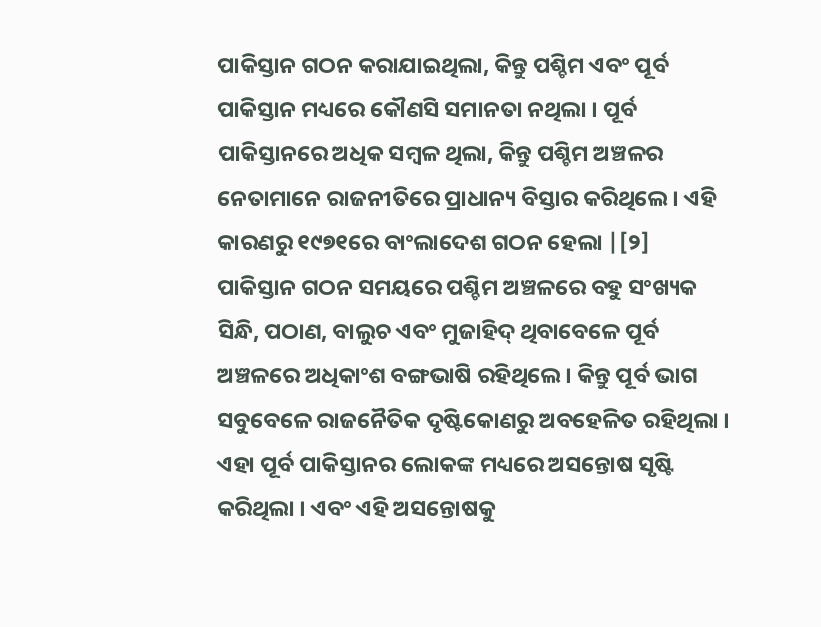ପାକିସ୍ତାନ ଗଠନ କରାଯାଇଥିଲା, କିନ୍ତୁ ପଶ୍ଚିମ ଏବଂ ପୂର୍ବ ପାକିସ୍ତାନ ମଧ୍ୟରେ କୌଣସି ସମାନତା ନଥିଲା । ପୂର୍ବ ପାକିସ୍ତାନରେ ଅଧିକ ସମ୍ବଳ ଥିଲା, କିନ୍ତୁ ପଶ୍ଚିମ ଅଞ୍ଚଳର ନେତାମାନେ ରାଜନୀତିରେ ପ୍ରାଧାନ୍ୟ ବିସ୍ତାର କରିଥିଲେ । ଏହି କାରଣରୁ ୧୯୭୧ରେ ବାଂଲାଦେଶ ଗଠନ ହେଲା |[୨]
ପାକିସ୍ତାନ ଗଠନ ସମୟରେ ପଶ୍ଚିମ ଅଞ୍ଚଳରେ ବହୁ ସଂଖ୍ୟକ ସିନ୍ଧି, ପଠାଣ, ବାଲୁଚ ଏବଂ ମୁଜାହିଦ୍ ଥିବାବେଳେ ପୂର୍ବ ଅଞ୍ଚଳରେ ଅଧିକାଂଶ ବଙ୍ଗଭାଷି ରହିଥିଲେ । କିନ୍ତୁ ପୂର୍ବ ଭାଗ ସବୁବେଳେ ରାଜନୈତିକ ଦୃଷ୍ଟିକୋଣରୁ ଅବହେଳିତ ରହିଥିଲା । ଏହା ପୂର୍ବ ପାକିସ୍ତାନର ଲୋକଙ୍କ ମଧ୍ୟରେ ଅସନ୍ତୋଷ ସୃଷ୍ଟି କରିଥିଲା । ଏବଂ ଏହି ଅସନ୍ତୋଷକୁ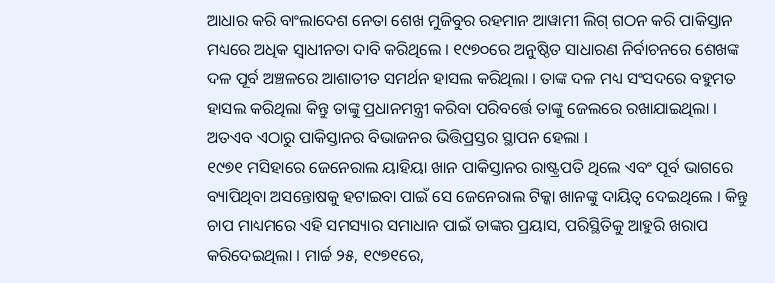ଆଧାର କରି ବାଂଲାଦେଶ ନେତା ଶେଖ ମୁଜିବୁର ରହମାନ ଆୱାମୀ ଲିଗ୍ ଗଠନ କରି ପାକିସ୍ତାନ ମଧ୍ୟରେ ଅଧିକ ସ୍ଵାଧୀନତା ଦାବି କରିଥିଲେ । ୧୯୭୦ରେ ଅନୁଷ୍ଠିତ ସାଧାରଣ ନିର୍ବାଚନରେ ଶେଖଙ୍କ ଦଳ ପୂର୍ବ ଅଞ୍ଚଳରେ ଆଶାତୀତ ସମର୍ଥନ ହାସଲ କରିଥିଲା । ତାଙ୍କ ଦଳ ମଧ୍ୟ ସଂସଦରେ ବହୁମତ ହାସଲ କରିଥିଲା କିନ୍ତୁ ତାଙ୍କୁ ପ୍ରଧାନମନ୍ତ୍ରୀ କରିବା ପରିବର୍ତ୍ତେ ତାଙ୍କୁ ଜେଲରେ ରଖାଯାଇଥିଲା । ଅତଏବ ଏଠାରୁ ପାକିସ୍ତାନର ବିଭାଜନର ଭିତ୍ତିପ୍ରସ୍ତର ସ୍ଥାପନ ହେଲା ।
୧୯୭୧ ମସିହାରେ ଜେନେରାଲ ୟାହିୟା ଖାନ ପାକିସ୍ତାନର ରାଷ୍ଟ୍ରପତି ଥିଲେ ଏବଂ ପୂର୍ବ ଭାଗରେ ବ୍ୟାପିଥିବା ଅସନ୍ତୋଷକୁ ହଟାଇବା ପାଇଁ ସେ ଜେନେରାଲ ଟିକ୍କା ଖାନଙ୍କୁ ଦାୟିତ୍ଵ ଦେଇଥିଲେ । କିନ୍ତୁ ଚାପ ମାଧ୍ୟମରେ ଏହି ସମସ୍ୟାର ସମାଧାନ ପାଇଁ ତାଙ୍କର ପ୍ରୟାସ, ପରିସ୍ଥିତିକୁ ଆହୁରି ଖରାପ କରିଦେଇଥିଲା । ମାର୍ଚ୍ଚ ୨୫, ୧୯୭୧ରେ,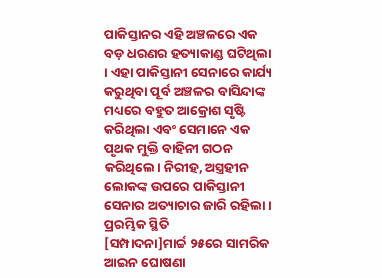ପାକିସ୍ତାନର ଏହି ଅଞ୍ଚଳରେ ଏକ ବଡ଼ ଧରଣର ହତ୍ୟାକାଣ୍ଡ ଘଟିଥିଲା । ଏହା ପାକିସ୍ତାନୀ ସେନାରେ କାର୍ଯ୍ୟ କରୁଥିବା ପୂର୍ବ ଅଞ୍ଚଳର ବାସିନ୍ଦାଙ୍କ ମଧ୍ୟରେ ବହୁତ ଆକ୍ରୋଶ ସୃଷ୍ଟି କରିଥିଲା ଏବଂ ସେମାନେ ଏକ ପୃଥକ ମୁକ୍ତି ବାହିନୀ ଗଠନ କରିଥିଲେ। ନିରୀହ, ଅସ୍ତ୍ରହୀନ ଲୋକଙ୍କ ଉପରେ ପାକିସ୍ତାନୀ ସେନାର ଅତ୍ୟାଚାର ଜାରି ରହିଲା ।
ପ୍ରରମ୍ଭିକ ସ୍ଥିତି
[ସମ୍ପାଦନା]ମାର୍ଚ୍ଚ ୨୫ରେ ସାମରିକ ଆଇନ ଘୋଷଣା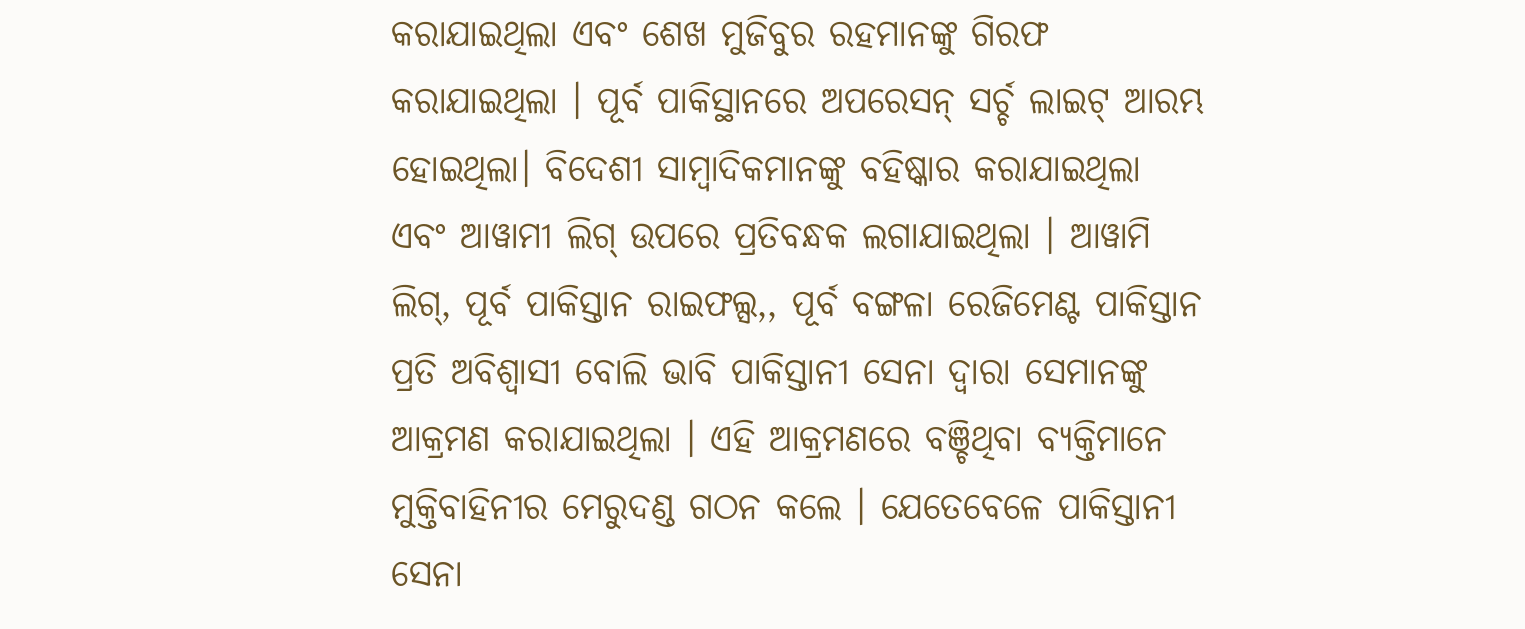କରାଯାଇଥିଲା ଏବଂ ଶେଖ ମୁଜିବୁର ରହମାନଙ୍କୁ ଗିରଫ କରାଯାଇଥିଲା । ପୂର୍ବ ପାକିସ୍ଥାନରେ ଅପରେସନ୍ ସର୍ଚ୍ଚ ଲାଇଟ୍ ଆରମ୍ଭ ହୋଇଥିଲା। ବିଦେଶୀ ସାମ୍ବାଦିକମାନଙ୍କୁ ବହିଷ୍କାର କରାଯାଇଥିଲା ଏବଂ ଆୱାମୀ ଲିଗ୍ ଉପରେ ପ୍ରତିବନ୍ଧକ ଲଗାଯାଇଥିଲା । ଆୱାମି ଲିଗ୍, ପୂର୍ବ ପାକିସ୍ତାନ ରାଇଫଲ୍ସ,, ପୂର୍ବ ବଙ୍ଗଳା ରେଜିମେଣ୍ଟ ପାକିସ୍ତାନ ପ୍ରତି ଅବିଶ୍ୱାସୀ ବୋଲି ଭାବି ପାକିସ୍ତାନୀ ସେନା ଦ୍ୱାରା ସେମାନଙ୍କୁ ଆକ୍ରମଣ କରାଯାଇଥିଲା । ଏହି ଆକ୍ରମଣରେ ବଞ୍ଚିଥିବା ବ୍ୟକ୍ତିମାନେ ମୁକ୍ତିବାହିନୀର ମେରୁଦଣ୍ଡ ଗଠନ କଲେ । ଯେତେବେଳେ ପାକିସ୍ତାନୀ ସେନା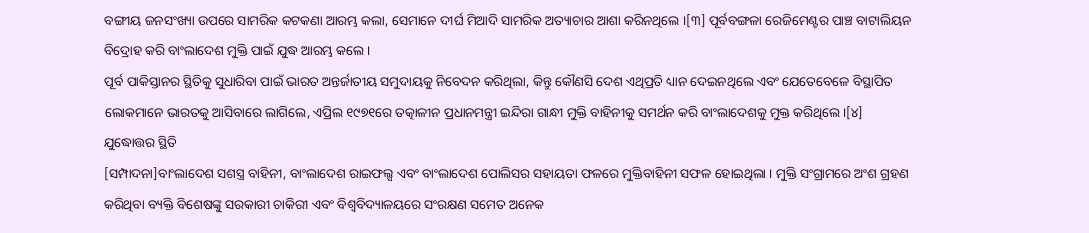ବଙ୍ଗୀୟ ଜନସଂଖ୍ୟା ଉପରେ ସାମରିକ କଟକଣା ଆରମ୍ଭ କଲା, ସେମାନେ ଦୀର୍ଘ ମିଆଦି ସାମରିକ ଅତ୍ୟାଚାର ଆଶା କରିନଥିଲେ ।[୩] ପୂର୍ବବଙ୍ଗଳା ରେଜିମେଣ୍ଟର ପାଞ୍ଚ ବାଟାଲିୟନ ବିଦ୍ରୋହ କରି ବାଂଲାଦେଶ ମୁକ୍ତି ପାଇଁ ଯୁଦ୍ଧ ଆରମ୍ଭ କଲେ ।
ପୂର୍ବ ପାକିସ୍ତାନର ସ୍ଥିତିକୁ ସୁଧାରିବା ପାଇଁ ଭାରତ ଅନ୍ତର୍ଜାତୀୟ ସମୁଦାୟକୁ ନିବେଦନ କରିଥିଲା, କିନ୍ତୁ କୌଣସି ଦେଶ ଏଥିପ୍ରତି ଧ୍ୟାନ ଦେଇନଥିଲେ ଏବଂ ଯେତେବେଳେ ବିସ୍ଥାପିତ ଲୋକମାନେ ଭାରତକୁ ଆସିବାରେ ଲାଗିଲେ, ଏପ୍ରିଲ ୧୯୭୧ରେ ତତ୍କାଳୀନ ପ୍ରଧାନମନ୍ତ୍ରୀ ଇନ୍ଦିରା ଗାନ୍ଧୀ ମୁକ୍ତି ବାହିନୀକୁ ସମର୍ଥନ କରି ବାଂଲାଦେଶକୁ ମୁକ୍ତ କରିଥିଲେ ।[୪]
ଯୁଦ୍ଧୋତ୍ତର ସ୍ଥିତି
[ସମ୍ପାଦନା]ବାଂଲାଦେଶ ସଶସ୍ତ୍ର ବାହିନୀ, ବାଂଲାଦେଶ ରାଇଫଲ୍ସ ଏବଂ ବାଂଲାଦେଶ ପୋଲିସର ସହାୟତା ଫଳରେ ମୁକ୍ତିବାହିନୀ ସଫଳ ହୋଇଥିଲା । ମୁକ୍ତି ସଂଗ୍ରାମରେ ଅଂଶ ଗ୍ରହଣ କରିଥିବା ବ୍ୟକ୍ତି ବିଶେଷଙ୍କୁ ସରକାରୀ ଚାକିରୀ ଏବଂ ବିଶ୍ୱବିଦ୍ୟାଳୟରେ ସଂରକ୍ଷଣ ସମେତ ଅନେକ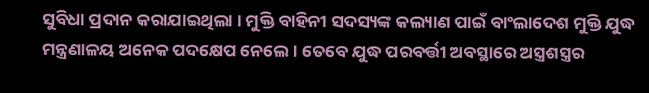ସୁବିଧା ପ୍ରଦାନ କରାଯାଇଥିଲା । ମୁକ୍ତି ବାହିନୀ ସଦସ୍ୟଙ୍କ କଲ୍ୟାଣ ପାଇଁ ବାଂଲାଦେଶ ମୁକ୍ତି ଯୁଦ୍ଧ ମନ୍ତ୍ରଣାଳୟ ଅନେକ ପଦକ୍ଷେପ ନେଲେ । ତେବେ ଯୁଦ୍ଧ ପରବର୍ତ୍ତୀ ଅବସ୍ଥାରେ ଅସ୍ତ୍ରଶସ୍ତ୍ରର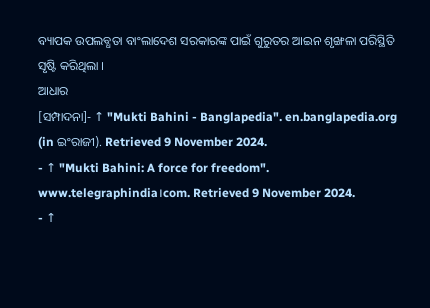ବ୍ୟାପକ ଉପଲବ୍ଧତା ବାଂଲାଦେଶ ସରକାରଙ୍କ ପାଇଁ ଗୁରୁତର ଆଇନ ଶୃଙ୍ଖଳା ପରିସ୍ଥିତି ସୃଷ୍ଟି କରିଥିଲା ।
ଆଧାର
[ସମ୍ପାଦନା]- ↑ "Mukti Bahini - Banglapedia". en.banglapedia.org (in ଇଂରାଜୀ). Retrieved 9 November 2024.
- ↑ "Mukti Bahini: A force for freedom". www.telegraphindia।com. Retrieved 9 November 2024.
- ↑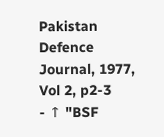Pakistan Defence Journal, 1977, Vol 2, p2-3
- ↑ "BSF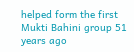helped form the first Mukti Bahini group 51 years ago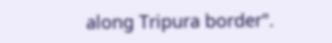along Tripura border".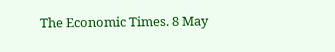The Economic Times. 8 May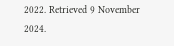2022. Retrieved 9 November 2024.